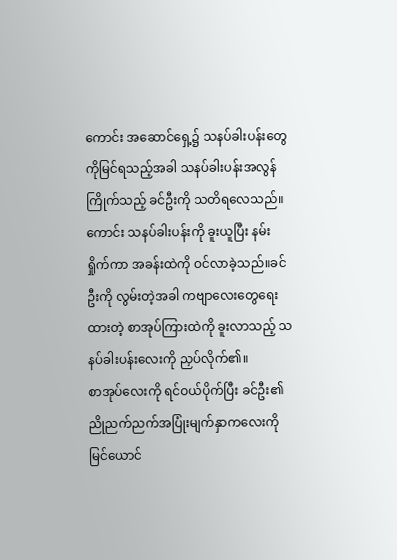ကောင်း အဆောင်ရှေ့၌ သနပ်ခါးပန်းတွေကိုမြင်ရသည့်အခါ သနပ်ခါးပန်းအလွန်ကြိုက်သည့် ခင်ဦးကို သတိရလေသည်။ကောင်း သနပ်ခါးပန်းကို ခူးယူပြီး နမ်းရှိုက်ကာ အခန်းထဲကို ဝင်လာခဲ့သည်။ခင်ဦးကို လွမ်းတဲ့အခါ ကဗျာလေးတွေရေးထားတဲ့ စာအုပ်ကြားထဲကို ခူးလာသည့် သနပ်ခါးပန်းလေးကို ညှပ်လိုက်၏။
စာအုပ်လေးကို ရင်ဝယ်ပိုက်ပြီး ခင်ဦး၏ ညိုညက်ညက်အပြုံးမျက်နှာကလေးကို မြင်ယောင်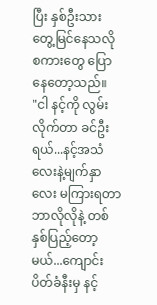ပြီး နှစ်ဦးသား တွေ့မြင်နေသလို စကားတွေ ပြောနေတော့သည်။
"ငါ နင့်ကို လွမ်းလိုက်တာ ခင်ဦးရယ်...နင့်အသံလေးနဲ့မျက်နှာလေး မကြားရတာ ဘာလိုလိုနဲ့ တစ်နှစ်ပြည့်တော့မယ်...ကျောင်းပိတ်ခံနီးမှ နင့်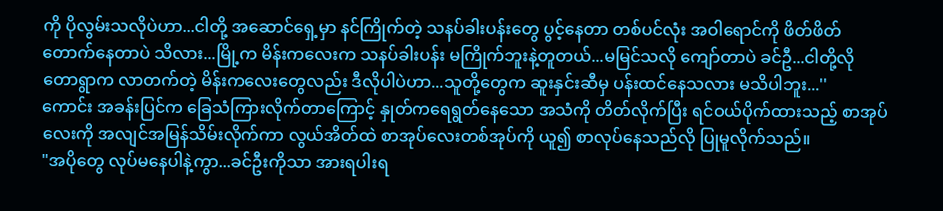ကို ပိုလွမ်းသလိုပဲဟာ...ငါတို့ အဆောင်ရှေ့မှာ နင်ကြိုက်တဲ့ သနပ်ခါးပန်းတွေ ပွင့်နေတာ တစ်ပင်လုံး အဝါရောင်ကို ဖိတ်ဖိတ်တောက်နေတာပဲ သိလား...မြို့က မိန်းကလေးက သနပ်ခါးပန်း မကြိုက်ဘူးနဲ့တူတယ်...မမြင်သလို ကျော်တာပဲ ခင်ဦ...ငါတို့လို တောရွာက လာတက်တဲ့ မိန်းကလေးတွေလည်း ဒီလိုပါပဲဟာ...သူတို့တွေက ဆူးနှင်းဆီမှ ပန်းထင်နေသလား မသိပါဘူး...''
ကောင်း အခန်းပြင်က ခြေသံကြားလိုက်တာကြောင့် နှုတ်ကရေရွတ်နေသော အသံကို တိတ်လိုက်ပြီး ရင်ဝယ်ပိုက်ထားသည့် စာအုပ်လေးကို အလျင်အမြန်သိမ်းလိုက်ကာ လွယ်အိတ်ထဲ စာအုပ်လေးတစ်အုပ်ကို ယူ၍ စာလုပ်နေသည်လို ပြုမူလိုက်သည်။
"အပိုတွေ လုပ်မနေပါနဲ့ကွာ...ခင်ဦးကိုသာ အားရပါးရ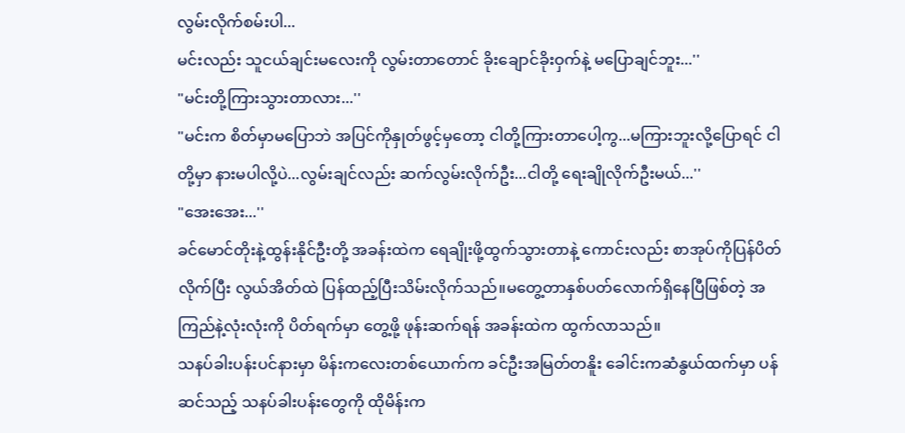လွမ်းလိုက်စမ်းပါ...
မင်းလည်း သူငယ်ချင်းမလေးကို လွမ်းတာတောင် ခိုးချောင်ခိုးဝှက်နဲ့ မပြောချင်ဘူး...''
"မင်းတို့ကြားသွားတာလား...''
"မင်းက စိတ်မှာမပြောဘဲ အပြင်ကိုနှုတ်ဖွင့်မှတော့ ငါတို့ကြားတာပေါ့ကွ...မကြားဘူးလို့ပြောရင် ငါတို့မှာ နားမပါလို့ပဲ...လွမ်းချင်လည်း ဆက်လွမ်းလိုက်ဦး...ငါတို့ ရေးချိုလိုက်ဦးမယ်...''
"အေးအေး...''
ခင်မောင်တိုးနဲ့ထွန်းနိုင်ဦးတို့ အခန်းထဲက ရေချိုးဖို့ထွက်သွားတာနဲ့ ကောင်းလည်း စာအုပ်ကိုပြန်ပိတ်လိုက်ပြီး လွယ်အိတ်ထဲ ပြန်ထည့်ပြီးသိမ်းလိုက်သည်။မတွေ့တာနှစ်ပတ်လောက်ရှိနေပြီဖြစ်တဲ့ အကြည်နဲ့လုံးလုံးကို ပိတ်ရက်မှာ တွေ့ဖို့ ဖုန်းဆက်ရန် အခန်းထဲက ထွက်လာသည်။
သနပ်ခါးပန်းပင်နားမှာ မိန်းကလေးတစ်ယောက်က ခင်ဦးအမြတ်တနိူး ခေါင်းကဆံနွယ်ထက်မှာ ပန်ဆင်သည့် သနပ်ခါးပန်းတွေကို ထိုမိန်းက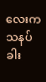လေးက သနပ်ခါး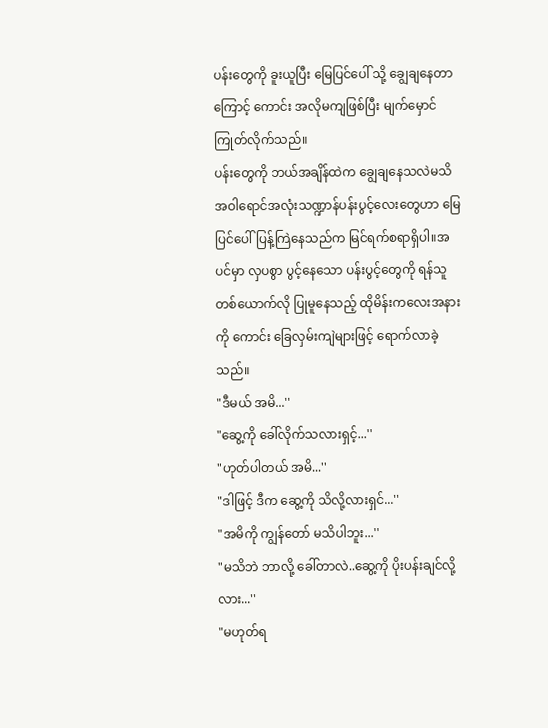ပန်းတွေကို ခူးယူပြီး မြေပြင်ပေါ် သို့ ချွေချနေတာကြောင့် ကောင်း အလိုမကျဖြစ်ပြီး မျက်မှောင်ကြုတ်လိုက်သည်။
ပန်းတွေကို ဘယ်အချိန်ထဲက ချွေချနေသလဲမသိ အဝါရောင်အလုံးသဏ္ဍာန်ပန်းပွင့်လေးတွေဟာ မြေပြင်ပေါ်ပြန့်ကြဲနေသည်က မြင်ရက်စရာရှိပါ။အပင်မှာ လှပစွာ ပွင့်နေသော ပန်းပွင့်တွေကို ရန်သူတစ်ယောက်လို ပြုမူနေသည့် ထိုမိန်းကလေးအနားကို ကောင်း ခြေလှမ်းကျဲများဖြင့် ရောက်လာခဲ့သည်။
"ဒီမယ် အမိ...''
"ဆွေ့ကို ခေါ်လိုက်သလားရှင့်...''
"ဟုတ်ပါတယ် အမိ...''
"ဒါဖြင့် ဒီက ဆွေ့ကို သိလို့လားရှင်...''
"အမိကို ကျွန်တော် မသိပါဘူး...''
"မသိဘဲ ဘာလို့ ခေါ်တာလဲ..ဆွေ့ကို ပိုးပန်းချင်လို့လား...''
"မဟုတ်ရ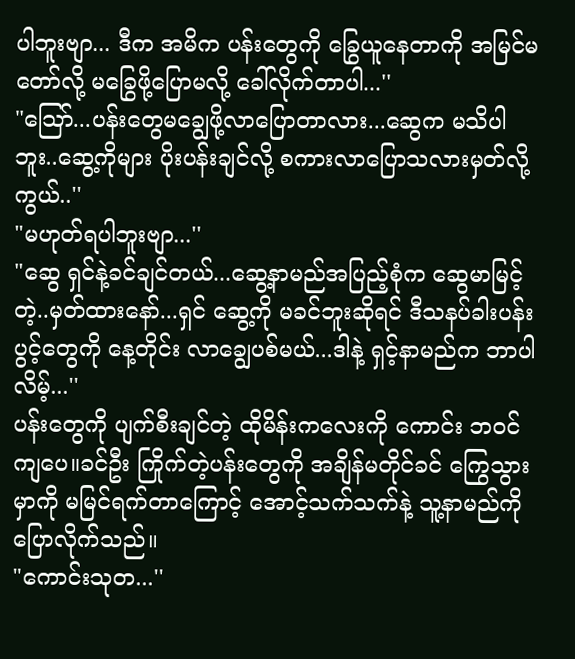ပါဘူးဗျာ... ဒီက အမိက ပန်းတွေကို ခြွေယူနေတာကို အမြင်မတော်လို့ မခြွေဖို့ပြောမလို့ ခေါ်လိုက်တာပါ...''
"သြော်...ပန်းတွေမချွေဖို့လာပြောတာလား...ဆွေက မသိပါဘူး..ဆွေ့ကိုများ ပိုးပန်းချင်လို့ စကားလာပြောသလားမှတ်လို့ကွယ်..''
"မဟုတ်ရပါဘူးဗျာ...''
"ဆွေ ရှင်နဲ့ခင်ချင်တယ်...ဆွေ့နာမည်အပြည့်စုံက ဆွေမာမြင့်တဲ့..မှတ်ထားနော်...ရှင် ဆွေ့ကို မခင်ဘူးဆိုရင် ဒီသနပ်ခါးပန်းပွင့်တွေကို နေ့တိုင်း လာချွေပစ်မယ်...ဒါနဲ့ ရှင့်နာမည်က ဘာပါလိမ့်...''
ပန်းတွေကို ပျက်စီးချင်တဲ့ ထိုမိန်းကလေးကို ကောင်း ဘဝင်ကျပေ။ခင်ဦး ကြိုက်တဲ့ပန်းတွေကို အချိန်မတိုင်ခင် ကြွေသွားမှာကို မမြင်ရက်တာကြောင့် အောင့်သက်သက်နဲ့ သူ့နာမည်ကို ပြောလိုက်သည်။
"ကောင်းသုတ...''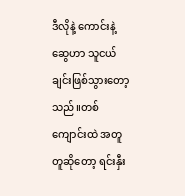ဒီလိုနဲ့ ကောင်းနဲ့ဆွေဟာ သူငယ်ချင်းဖြစ်သွားတော့သည်။တစ်ကျောင်းထဲ အတူတူဆိုတော့ ရင်းနှီး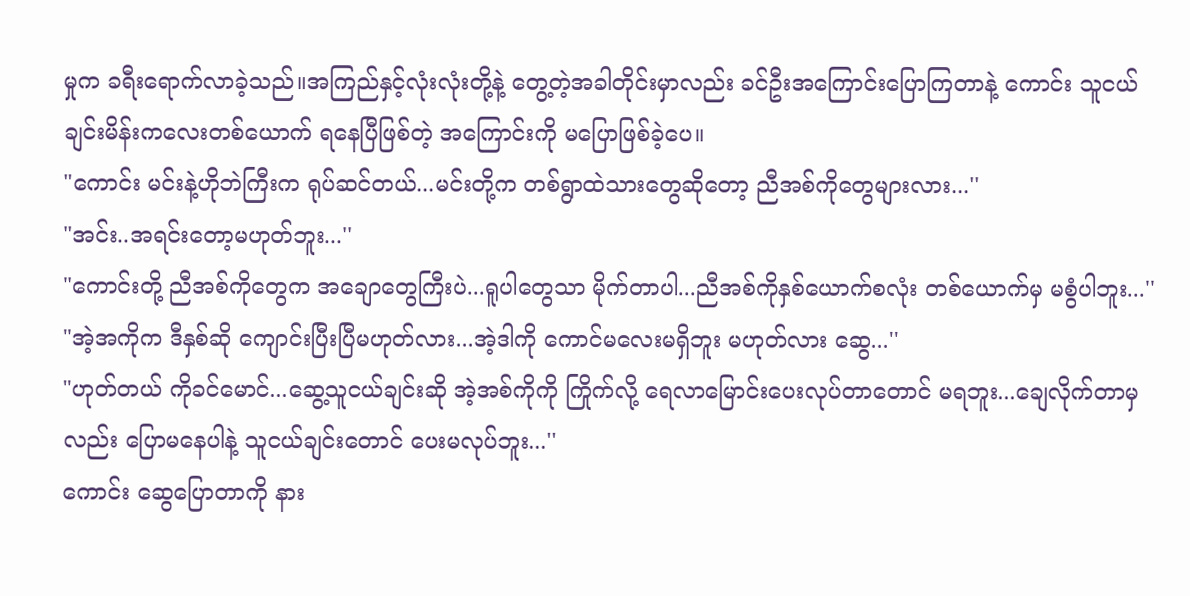မှုက ခရီးရောက်လာခဲ့သည်။အကြည်နှင့်လုံးလုံးတို့နဲ့ တွေ့တဲ့အခါတိုင်းမှာလည်း ခင်ဦးအကြောင်းပြောကြတာနဲ့ ကောင်း သူငယ်ချင်းမိန်းကလေးတစ်ယောက် ရနေပြီဖြစ်တဲ့ အကြောင်းကို မပြောဖြစ်ခဲ့ပေ။
"ကောင်း မင်းနဲ့ဟိုဘဲကြီးက ရုပ်ဆင်တယ်...မင်းတို့က တစ်ရွာထဲသားတွေဆိုတော့ ညီအစ်ကိုတွေများလား...''
"အင်း..အရင်းတော့မဟုတ်ဘူး...''
"ကောင်းတို့ ညီအစ်ကိုတွေက အချောတွေကြီးပဲ...ရူပါတွေသာ မိုက်တာပါ...ညီအစ်ကိုနှစ်ယောက်စလုံး တစ်ယောက်မှ မစွံပါဘူး...''
"အဲ့အကိုက ဒီနှစ်ဆို ကျောင်းပြီးပြီမဟုတ်လား...အဲ့ဒါကို ကောင်မလေးမရှိဘူး မဟုတ်လား ဆွေ...''
"ဟုတ်တယ် ကိုခင်မောင်...ဆွေ့သူငယ်ချင်းဆို အဲ့အစ်ကိုကို ကြိုက်လို့ ရေလာမြောင်းပေးလုပ်တာတောင် မရဘူး...ချေလိုက်တာမှလည်း ပြောမနေပါနဲ့ သူငယ်ချင်းတောင် ပေးမလုပ်ဘူး...''
ကောင်း ဆွေပြောတာကို နား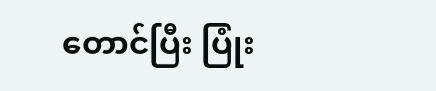တောင်ပြီး ပြုံး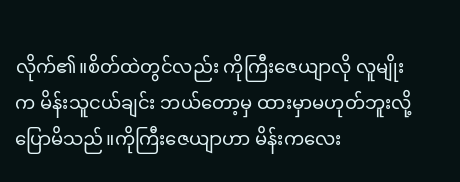လိုက်၏။စိတ်ထဲတွင်လည်း ကိုကြီးဇေယျာလို လူမျိုးက မိန်းသူငယ်ချင်း ဘယ်တော့မှ ထားမှာမဟုတ်ဘူးလို့ ပြောမိသည်။ကိုကြီးဇေယျာဟာ မိန်းကလေး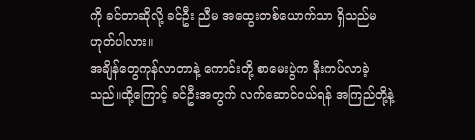ကို ခင်တာဆိုလို့ ခင်ဦး ညီမ အထွေးတစ်ယောက်သာ ရှိသည်မဟုတ်ပါလား။
အချိန်တွေကုန်လာတာနဲ့ ကောင်းတို့ စာမေးပွဲက နီးကပ်လာခဲ့သည်။ထို့ကြောင့် ခင်ဦးအတွက် လက်ဆောင်ဝယ်ရန် အကြည်တို့နဲ့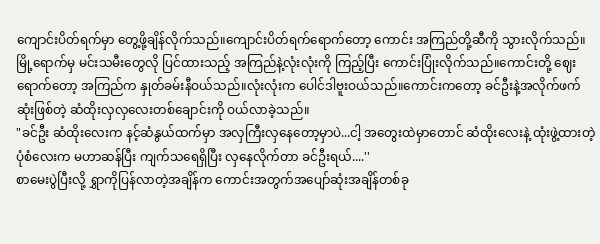ကျောင်းပိတ်ရက်မှာ တွေ့ဖို့ချိန်လိုက်သည်။ကျောင်းပိတ်ရက်ရောက်တော့ ကောင်း အကြည်တို့ဆီကို သွားလိုက်သည်။မြို့ရောက်မှ မင်းသမီးတွေလို ပြင်ထားသည့် အကြည်နဲ့လုံးလုံးကို ကြည့်ပြီး ကောင်းပြုံးလိုက်သည်။ကောင်းတို့ ဈေးရောက်တော့ အကြည်က နှုတ်ခမ်းနီဝယ်သည်။လုံးလုံးက ပေါင်ဒါဗူးဝယ်သည်။ကောင်းကတော့ ခင်ဦးနဲ့အလိုက်ဖက်ဆုံးဖြစ်တဲ့ ဆံထိုးလှလှလေးတစ်ချောင်းကို ဝယ်လာခဲ့သည်။
"ခင်ဦး ဆံထိုးလေးက နင့်ဆံနွယ်ထက်မှာ အလှကြီးလှနေတော့မှာပဲ...ငါ့ အတွေးထဲမှာတောင် ဆံထိုးလေးနဲ့ ထုံးဖွဲ့ထားတဲ့ ပုံစံလေးက မဟာဆန်ပြီး ကျက်သရေရှိပြီး လှနေလိုက်တာ ခင်ဦးရယ်....''
စာမေးပွဲပြီးလို့ ရွှာကိုပြန်လာတဲ့အချိန်က ကောင်းအတွက်အပျော်ဆုံးအချိန်တစ်ခု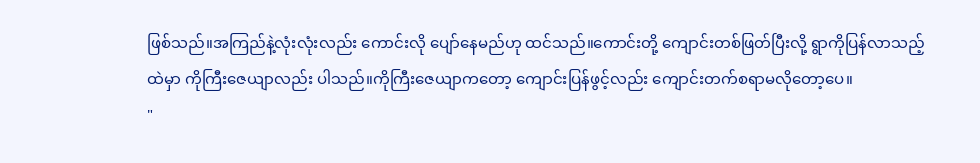ဖြစ်သည်။အကြည်နဲ့လုံးလုံးလည်း ကောင်းလို ပျော်နေမည်ဟု ထင်သည်။ကောင်းတို့ ကျောင်းတစ်ဖြတ်ပြီးလို့ ရွာကိုပြန်လာသည့်ထဲမှာ ကိုကြီးဇေယျာလည်း ပါသည်။ကိုကြီးဇေယျာကတော့ ကျောင်းပြန်ဖွင့်လည်း ကျောင်းတက်စရာမလိုတော့ပေ။
"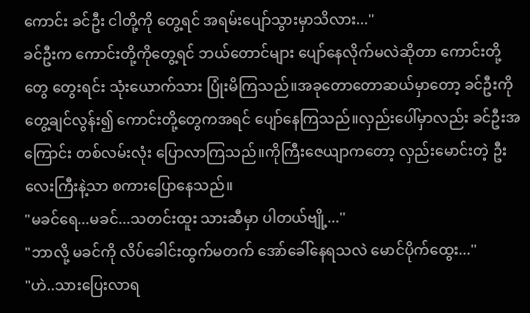ကောင်း ခင်ဦး ငါတို့ကို တွေ့ရင် အရမ်းပျော်သွားမှာသိလား...''
ခင်ဦးက ကောင်းတို့ကိုတွေ့ရင် ဘယ်တောင်များ ပျော်နေလိုက်မလဲဆိုတာ ကောင်းတို့တွေ တွေးရင်း သုံးယောက်သား ပြုံးမိကြသည်။အခုတောတောဆယ်မှာတော့ ခင်ဦးကို တွေ့ချင်လွန်း၍ ကောင်းတို့တွေကအရင် ပျော်နေကြသည်။လှည်းပေါ်မှာလည်း ခင်ဦးအကြောင်း တစ်လမ်းလုံး ပြောလာကြသည်။ကိုကြီးဇေယျာကတော့ လှည်းမောင်းတဲ့ ဦးလေးကြီးနဲ့သာ စကားပြောနေသည်။
"မခင်ရေ...မခင်...သတင်းထူး သားဆီမှာ ပါတယ်ဗျို့...''
"ဘာလို့ မခင်ကို လိပ်ခေါင်းထွက်မတက် အော်ခေါ်နေရသလဲ မောင်ပိုက်ထွေး...''
"ဟဲ..သားပြေးလာရ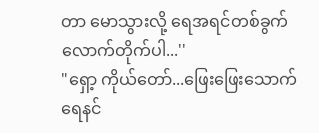တာ မောသွားလို့ ရေအရင်တစ်ခွက်လောက်တိုက်ပါ...''
"ရှော့ ကိုယ်တော်...ဖြေးဖြေးသောက် ရေနင်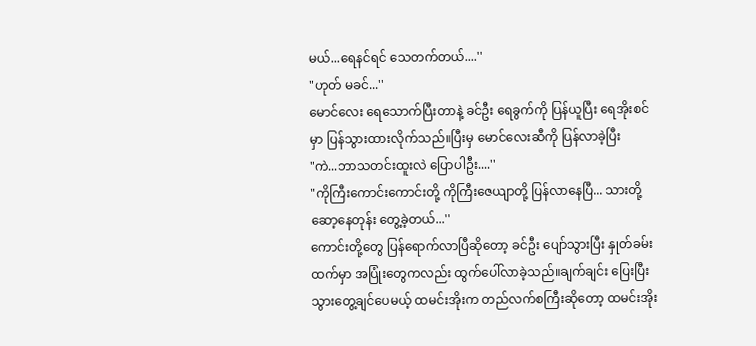မယ်...ရေနင်ရင် သေတက်တယ်....''
"ဟုတ် မခင်...''
မောင်လေး ရေသောက်ပြီးတာနဲ့ ခင်ဦး ရေခွက်ကို ပြန်ယူပြီး ရေအိုးစင်မှာ ပြန်သွားထားလိုက်သည်။ပြီးမှ မောင်လေးဆီကို ပြန်လာခဲ့ပြီး
"ကဲ...ဘာသတင်းထူးလဲ ပြောပါဦး....''
"ကိုကြီးကောင်းကောင်းတို့ ကိုကြီးဇေယျာတို့ ပြန်လာနေပြီ... သားတို့ ဆော့နေတုန်း တွေ့ခဲ့တယ်...''
ကောင်းတို့တွေ ပြန်ရောက်လာပြီဆိုတော့ ခင်ဦး ပျော်သွားပြီး နှုတ်ခမ်းထက်မှာ အပြုံးတွေကလည်း ထွက်ပေါ်လာခဲ့သည်။ချက်ချင်း ပြေးပြီး သွားတွေ့ချင်ပေမယ့် ထမင်းအိုးက တည်လက်စကြီးဆိုတော့ ထမင်းအိုး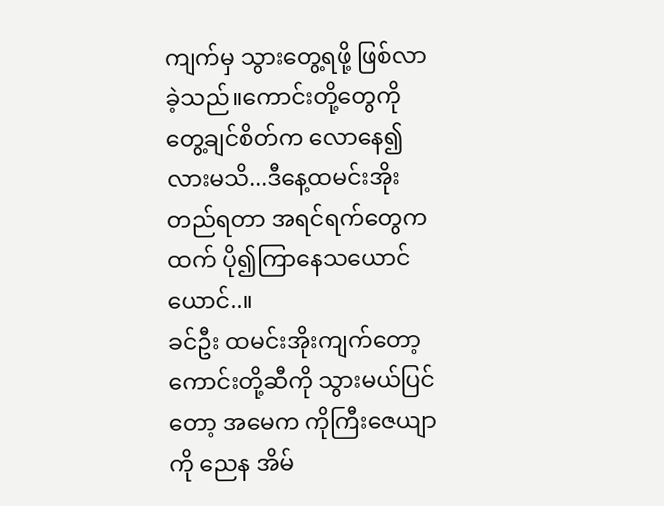ကျက်မှ သွားတွေ့ရဖို့ ဖြစ်လာခဲ့သည်။ကောင်းတို့တွေကို တွေ့ချင်စိတ်က လောနေ၍လားမသိ...ဒီနေ့ထမင်းအိုးတည်ရတာ အရင်ရက်တွေကထက် ပို၍ကြာနေသယောင်ယောင်..။
ခင်ဦး ထမင်းအိုးကျက်တော့ ကောင်းတို့ဆီကို သွားမယ်ပြင်တော့ အမေက ကိုကြီးဇေယျာကို ညေန အိမ်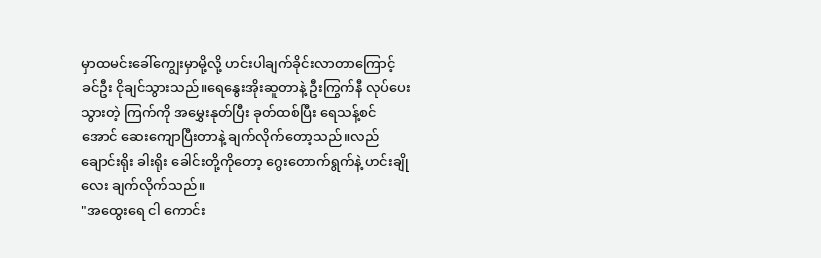မှာထမင်းခေါ်ကျွေးမှာမို့လို့ ဟင်းပါချက်ခိုင်းလာတာကြောင့် ခင်ဦး ငိုချင်သွားသည်။ရေနွေးအိုးဆူတာနဲ့ ဦးကြွက်နီ လုပ်ပေးသွားတဲ့ ကြက်ကို အမွှေးနုတ်ပြီး ခုတ်ထစ်ပြီး ရေသန့်စင်အောင် ဆေးကျောပြီးတာနဲ့ ချက်လိုက်တော့သည်။လည်ချောင်းရိုး ခါးရိုး ခေါင်းတို့ကိုတော့ ဂွေးတောက်ရွက်နဲ့ ဟင်းချိုလေး ချက်လိုက်သည်။
"အထွေးရေ ငါ ကောင်း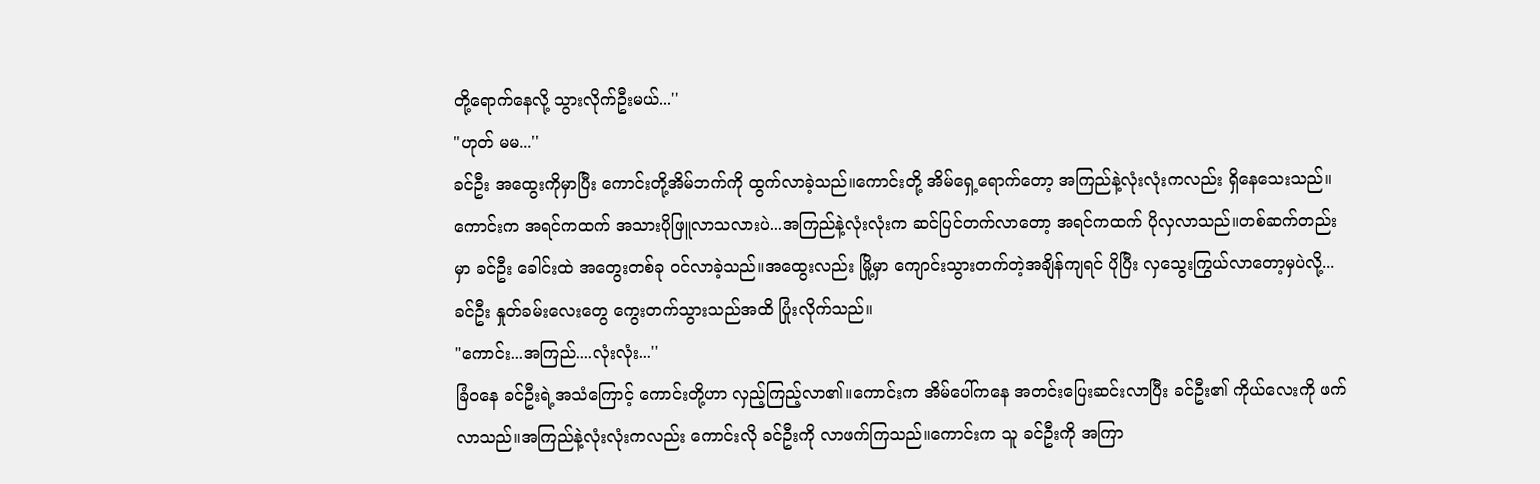တို့ရောက်နေလို့ သွားလိုက်ဦးမယ်...''
"ဟုတ် မမ...''
ခင်ဦး အထွေးကိုမှာပြီး ကောင်းတို့အိမ်ဘက်ကို ထွက်လာခဲ့သည်။ကောင်းတို့ အိမ်ရှေ့ရောက်တော့ အကြည်နဲ့လုံးလုံးကလည်း ရှိနေသေးသည်။ကောင်းက အရင်ကထက် အသားပိုဖြူလာသလားပဲ...အကြည်နဲ့လုံးလုံးက ဆင်ပြင်တက်လာတော့ အရင်ကထက် ပိုလှလာသည်။တစ်ဆက်တည်းမှာ ခင်ဦး ခေါင်းထဲ အတွေးတစ်ခု ဝင်လာခဲ့သည်။အထွေးလည်း မြို့မှာ ကျောင်းသွားတက်တဲ့အချိန်ကျရင် ပိုပြီး လှသွေးကြွယ်လာတော့မှပဲလို့...ခင်ဦး နှုတ်ခမ်းလေးတွေ ကွေးတက်သွားသည်အထိ ပြုံးလိုက်သည်။
"ကောင်း...အကြည်....လုံးလုံး...''
ခြံဝနေ ခင်ဦးရဲ့အသံကြောင့် ကောင်းတို့ဟာ လှည့်ကြည့်လာ၏။ကောင်းက အိမ်ပေါ်ကနေ အတင်းပြေးဆင်းလာပြီး ခင်ဦး၏ ကိုယ်လေးကို ဖက်လာသည်။အကြည်နဲ့လုံးလုံးကလည်း ကောင်းလို ခင်ဦးကို လာဖက်ကြသည်။ကောင်းက သူ ခင်ဦးကို အကြာ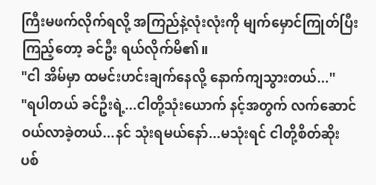ကြီးမဖက်လိုက်ရလို့ အကြည်နဲ့လုံးလုံးကို မျက်မှောင်ကြုတ်ပြီး ကြည့်တော့ ခင်ဦး ရယ်လိုက်မိ၏။
"ငါ အိမ်မှာ ထမင်းဟင်းချက်နေလို့ နောက်ကျသွားတယ်...''
"ရပါတယ် ခင်ဦးရဲ့...ငါတို့သုံးယောက် နင့်အတွက် လက်ဆောင်ဝယ်လာခဲ့တယ်...နင် သုံးရမယ်နော်...မသုံးရင် ငါတို့စိတ်ဆိုးပစ်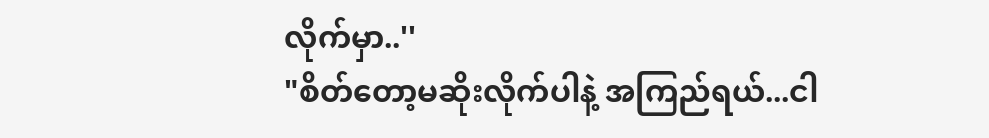လိုက်မှာ..''
"စိတ်တော့မဆိုးလိုက်ပါနဲ့ အကြည်ရယ်...ငါ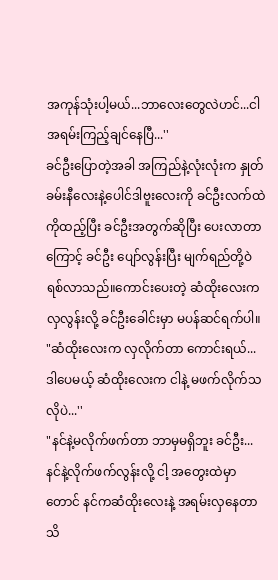အကုန်သုံးပါ့မယ်...ဘာလေးတွေလဲဟင်...ငါ အရမ်းကြည့်ချင်နေပြီ...''
ခင်ဦးပြောတဲ့အခါ အကြည်နဲ့လုံးလုံးက နှုတ်ခမ်းနီလေးနဲ့ပေါင်ဒါဗူးလေးကို ခင်ဦးလက်ထဲကိုထည့်ပြီး ခင်ဦးအတွက်ဆိုပြီး ပေးလာတာကြောင့် ခင်ဦး ပျော်လွန်းပြီး မျက်ရည်တို့ဝဲရစ်လာသည်။ကောင်းပေးတဲ့ ဆံထိုးလေးက လှလွန်းလို့ ခင်ဦးခေါင်းမှာ မပန်ဆင်ရက်ပါ။
"ဆံထိုးလေးက လှလိုက်တာ ကောင်းရယ်...ဒါပေမယ့် ဆံထိုးလေးက ငါနဲ့ မဖက်လိုက်သလိုပဲ...''
"နင်နဲ့မလိုက်ဖက်တာ ဘာမှမရှိဘူး ခင်ဦး...နင်နဲ့လိုက်ဖက်လွန်းလို့ ငါ့ အတွေးထဲမှာတောင် နင်ကဆံထိုးလေးနဲ့ အရမ်းလှနေတာ သိ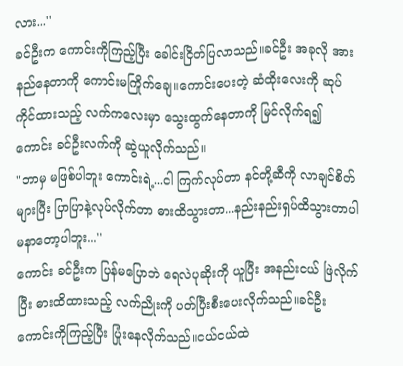လား...''
ခင်ဦးက ကောင်းကိုကြည့်ပြီး ခေါင်းငြိတ်ပြလာသည်။ခင်ဦး အခုလို အားနည်နေတာကို ကောင်းမကြိုက်ချေ။ကောင်းပေးတဲ့ ဆံထိုးလေးကို ဆုပ်ကိုင်ထားသည့် လက်ကလေးမှာ သွေးထွက်နေတာကို မြင်လိုက်ရ၍ ကောင်း ခင်ဦးလက်ကို ဆွဲယူလိုက်သည်။
"ဘာမှ မဖြစ်ပါဘူး ကောင်းရဲ့...ငါ ကြက်လုပ်တာ နင်တို့ဆီကို လာချင်စိတ်များပြီး ပြာပြာနဲ့လုပ်လိုက်တာ ဓားထိသွားတာ...နည်းနည်းရှပ်ထိသွားတာပါ မနာတော့ပါဘူး...''
ကောင်း ခင်ဦးက ပြန်မပြောဘဲ ရေလဲပုဆိုးကို ယူပြီး အနည်းငယ် ဖြဲလိုက်ပြီး ဓားထိထားသည့် လက်ညိုးကို ပတ်ပြီးစီးပေးလိုက်သည်။ခင်ဦး ကောင်းကိုကြည့်ပြီး ပြုံးနေလိုက်သည်။ငယ်ငယ်ထဲ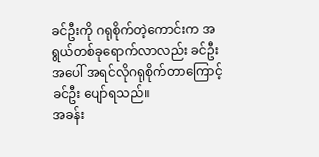ခင်ဦးကို ဂရုစိုက်တဲ့ကောင်းက အရွယ်တစ်ခုရောက်လာလည်း ခင်ဦးအပေါ် အရင်လိုဂရုစိုက်တာကြောင့် ခင်ဦး ပျော်ရသည်။
အခန်း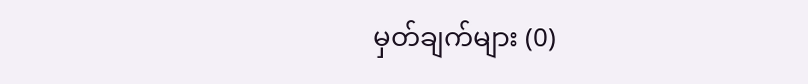မှတ်ချက်များ (0)